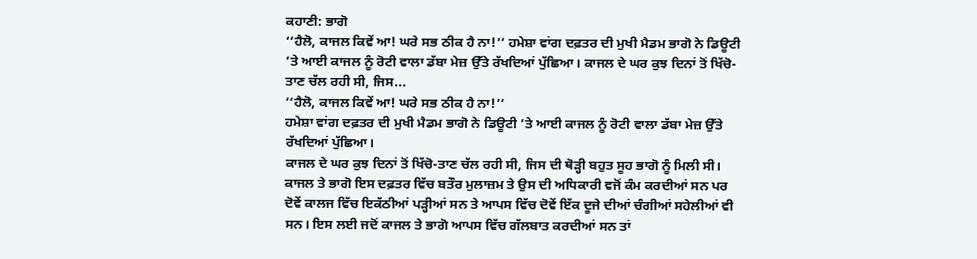ਕਹਾਣੀ: ਭਾਗੋ
‘‘ਹੈਲੋ, ਕਾਜਲ ਕਿਵੇਂ ਆ! ਘਰੇ ਸਭ ਠੀਕ ਹੈ ਨਾ!’’ ਹਮੇਸ਼ਾ ਵਾਂਗ ਦਫ਼ਤਰ ਦੀ ਮੁਖੀ ਮੈਡਮ ਭਾਗੋ ਨੇ ਡਿਊਟੀ ’ਤੇ ਆਈ ਕਾਜਲ ਨੂੰ ਰੋਟੀ ਵਾਲਾ ਡੱਬਾ ਮੇਜ਼ ਉੱਤੇ ਰੱਖਦਿਆਂ ਪੁੱਛਿਆ। ਕਾਜਲ ਦੇ ਘਰ ਕੁਝ ਦਿਨਾਂ ਤੋਂ ਖਿੱਚੋ-ਤਾਣ ਚੱਲ ਰਹੀ ਸੀ, ਜਿਸ...
‘‘ਹੈਲੋ, ਕਾਜਲ ਕਿਵੇਂ ਆ! ਘਰੇ ਸਭ ਠੀਕ ਹੈ ਨਾ!’’
ਹਮੇਸ਼ਾ ਵਾਂਗ ਦਫ਼ਤਰ ਦੀ ਮੁਖੀ ਮੈਡਮ ਭਾਗੋ ਨੇ ਡਿਊਟੀ ’ਤੇ ਆਈ ਕਾਜਲ ਨੂੰ ਰੋਟੀ ਵਾਲਾ ਡੱਬਾ ਮੇਜ਼ ਉੱਤੇ ਰੱਖਦਿਆਂ ਪੁੱਛਿਆ।
ਕਾਜਲ ਦੇ ਘਰ ਕੁਝ ਦਿਨਾਂ ਤੋਂ ਖਿੱਚੋ-ਤਾਣ ਚੱਲ ਰਹੀ ਸੀ, ਜਿਸ ਦੀ ਥੋੜ੍ਹੀ ਬਹੁਤ ਸੂਹ ਭਾਗੋ ਨੂੰ ਮਿਲੀ ਸੀ। ਕਾਜਲ ਤੇ ਭਾਗੋ ਇਸ ਦਫ਼ਤਰ ਵਿੱਚ ਬਤੌਰ ਮੁਲਾਜ਼ਮ ਤੇ ਉਸ ਦੀ ਅਧਿਕਾਰੀ ਵਜੋਂ ਕੰਮ ਕਰਦੀਆਂ ਸਨ ਪਰ ਦੋਵੇਂ ਕਾਲਜ ਵਿੱਚ ਇਕੱਠੀਆਂ ਪੜ੍ਹੀਆਂ ਸਨ ਤੇ ਆਪਸ ਵਿੱਚ ਦੋਵੇਂ ਇੱਕ ਦੂਜੇ ਦੀਆਂ ਚੰਗੀਆਂ ਸਹੇਲੀਆਂ ਵੀ ਸਨ। ਇਸ ਲਈ ਜਦੋਂ ਕਾਜਲ ਤੇ ਭਾਗੋ ਆਪਸ ਵਿੱਚ ਗੱਲਬਾਤ ਕਰਦੀਆਂ ਸਨ ਤਾਂ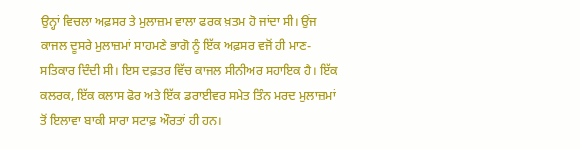ਉਨ੍ਹਾਂ ਵਿਚਲਾ ਅਫ਼ਸਰ ਤੇ ਮੁਲਾਜ਼ਮ ਵਾਲਾ ਫਰਕ ਖ਼ਤਮ ਹੋ ਜਾਂਦਾ ਸੀ। ਉਂਜ ਕਾਜਲ ਦੂਸਰੇ ਮੁਲਾਜ਼ਮਾਂ ਸਾਹਮਣੇ ਭਾਗੋ ਨੂੰ ਇੱਕ ਅਫ਼ਸਰ ਵਜੋਂ ਹੀ ਮਾਣ-ਸਤਿਕਾਰ ਦਿੰਦੀ ਸੀ। ਇਸ ਦਫ਼ਤਰ ਵਿੱਚ ਕਾਜਲ ਸੀਨੀਅਰ ਸਹਾਇਕ ਹੈ। ਇੱਕ ਕਲਰਕ, ਇੱਕ ਕਲਾਸ ਫੋਰ ਅਤੇ ਇੱਕ ਡਰਾਈਵਰ ਸਮੇਤ ਤਿੰਨ ਮਰਦ ਮੁਲਾਜ਼ਮਾਂ ਤੋਂ ਇਲਾਵਾ ਬਾਕੀ ਸਾਰਾ ਸਟਾਫ਼ ਔਰਤਾਂ ਹੀ ਹਨ।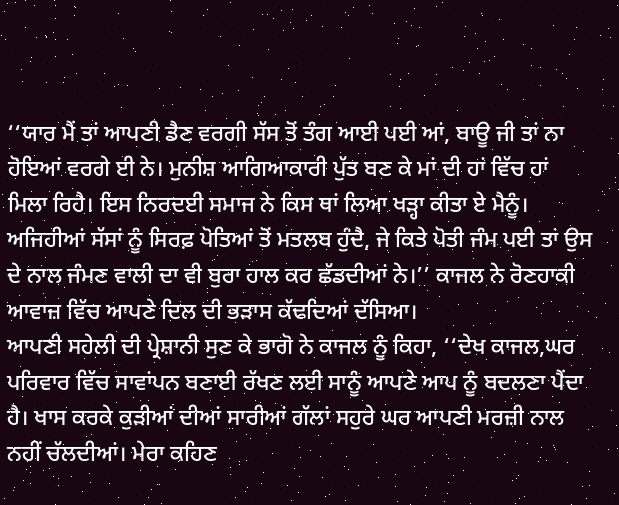‘‘ਯਾਰ ਮੈਂ ਤਾਂ ਆਪਣੀ ਡੈਣ ਵਰਗੀ ਸੱਸ ਤੋਂ ਤੰਗ ਆਈ ਪਈ ਆਂ, ਬਾਊ ਜੀ ਤਾਂ ਨਾ ਹੋਇਆਂ ਵਰਗੇ ਈ ਨੇ। ਮੁਨੀਸ਼ ਆਗਿਆਕਾਰੀ ਪੁੱਤ ਬਣ ਕੇ ਮਾਂ ਦੀ ਹਾਂ ਵਿੱਚ ਹਾਂ ਮਿਲਾ ਰਿਹੈ। ਇਸ ਨਿਰਦਈ ਸਮਾਜ ਨੇ ਕਿਸ ਥਾਂ ਲਿਆ ਖੜ੍ਹਾ ਕੀਤਾ ਏ ਮੈਨੂੰ। ਅਜਿਹੀਆਂ ਸੱਸਾਂ ਨੂੰ ਸਿਰਫ਼ ਪੋਤਿਆਂ ਤੋਂ ਮਤਲਬ ਹੁੰਦੈ, ਜੇ ਕਿਤੇ ਪੋਤੀ ਜੰਮ ਪਈ ਤਾਂ ਉਸ ਦੇ ਨਾਲ ਜੰਮਣ ਵਾਲੀ ਦਾ ਵੀ ਬੁਰਾ ਹਾਲ ਕਰ ਛੱਡਦੀਆਂ ਨੇ।’’ ਕਾਜਲ ਨੇ ਰੋਣਹਾਕੀ ਆਵਾਜ਼ ਵਿੱਚ ਆਪਣੇ ਦਿਲ ਦੀ ਭੜਾਸ ਕੱਢਦਿਆਂ ਦੱਸਿਆ।
ਆਪਣੀ ਸਹੇਲੀ ਦੀ ਪ੍ਰੇਸ਼ਾਨੀ ਸੁਣ ਕੇ ਭਾਗੋ ਨੇ ਕਾਜਲ ਨੂੰ ਕਿਹਾ, ‘‘ਦੇਖ ਕਾਜਲ,ਘਰ ਪਰਿਵਾਰ ਵਿੱਚ ਸਾਵਾਂਪਨ ਬਣਾਈ ਰੱਖਣ ਲਈ ਸਾਨੂੰ ਆਪਣੇ ਆਪ ਨੂੰ ਬਦਲਣਾ ਪੈਂਦਾ ਹੈ। ਖਾਸ ਕਰਕੇ ਕੁੜੀਆਂ ਦੀਆਂ ਸਾਰੀਆਂ ਗੱਲਾਂ ਸਹੁਰੇ ਘਰ ਆਪਣੀ ਮਰਜ਼ੀ ਨਾਲ ਨਹੀਂ ਚੱਲਦੀਆਂ। ਮੇਰਾ ਕਹਿਣ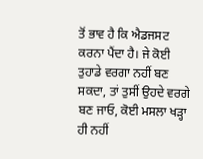ਤੋਂ ਭਾਵ ਹੈ ਕਿ ਐਡਜਸਟ ਕਰਨਾ ਪੈਂਦਾ ਹੈ। ਜੇ ਕੋਈ ਤੁਹਾਡੇ ਵਰਗਾ ਨਹੀਂ ਬਣ ਸਕਦਾ, ਤਾਂ ਤੁਸੀਂ ਉਹਦੇ ਵਰਗੇ ਬਣ ਜਾਓ, ਕੋਈ ਮਸਲਾ ਖੜ੍ਹਾ ਹੀ ਨਹੀਂ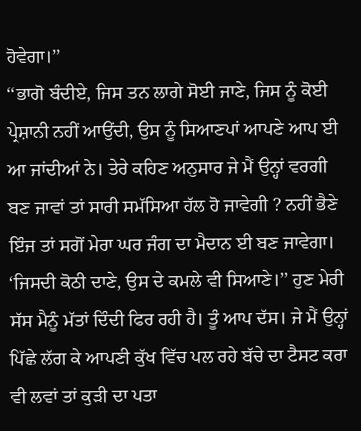ਹੋਵੇਗਾ।’’
‘‘ਭਾਗੋ ਬੰਦੀਏ, ਜਿਸ ਤਨ ਲਾਗੇ ਸੋਈ ਜਾਣੇ, ਜਿਸ ਨੂੰ ਕੋਈ ਪ੍ਰੇਸ਼ਾਨੀ ਨਹੀਂ ਆਉਂਦੀ, ਉਸ ਨੂੰ ਸਿਆਣਪਾਂ ਆਪਣੇ ਆਪ ਈ ਆ ਜਾਂਦੀਆਂ ਨੇ। ਤੇਰੇ ਕਹਿਣ ਅਨੁਸਾਰ ਜੇ ਮੈਂ ਉਨ੍ਹਾਂ ਵਰਗੀ ਬਣ ਜਾਵਾਂ ਤਾਂ ਸਾਰੀ ਸਮੱਸਿਆ ਹੱਲ ਹੋ ਜਾਵੇਗੀ ? ਨਹੀਂ ਭੈਣੇ ਇੰਜ ਤਾਂ ਸਗੋਂ ਮੇਰਾ ਘਰ ਜੰਗ ਦਾ ਮੈਦਾਨ ਈ ਬਣ ਜਾਵੇਗਾ। ‘ਜਿਸਦੀ ਕੋਠੀ ਦਾਣੇ, ਉਸ ਦੇ ਕਮਲੇ ਵੀ ਸਿਆਣੇ।’’ ਹੁਣ ਮੇਰੀ ਸੱਸ ਮੈਨੂੰ ਮੱਤਾਂ ਦਿੰਦੀ ਫਿਰ ਰਹੀ ਹੈ। ਤੂੰ ਆਪ ਦੱਸ। ਜੇ ਮੈਂ ਉਨ੍ਹਾਂ ਪਿੱਛੇ ਲੱਗ ਕੇ ਆਪਣੀ ਕੁੱਖ ਵਿੱਚ ਪਲ ਰਹੇ ਬੱਚੇ ਦਾ ਟੈਸਟ ਕਰਾ ਵੀ ਲਵਾਂ ਤਾਂ ਕੁੜੀ ਦਾ ਪਤਾ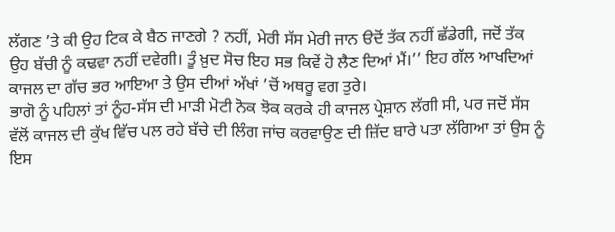ਲੱਗਣ ’ਤੇ ਕੀ ਉਹ ਟਿਕ ਕੇ ਬੈਠ ਜਾਣਗੇ ? ਨਹੀਂ, ਮੇਰੀ ਸੱਸ ਮੇਰੀ ਜਾਨ ੳਦੋਂ ਤੱਕ ਨਹੀਂ ਛੱਡੇਗੀ, ਜਦੋਂ ਤੱਕ ਉਹ ਬੱਚੀ ਨੂੰ ਕਢਵਾ ਨਹੀਂ ਦਵੇਗੀ। ਤੂੰ ਖ਼ੁਦ ਸੋਚ ਇਹ ਸਭ ਕਿਵੇਂ ਹੋ ਲੈਣ ਦਿਆਂ ਮੈਂ।’’ ਇਹ ਗੱਲ ਆਖਦਿਆਂ ਕਾਜਲ ਦਾ ਗੱਚ ਭਰ ਆਇਆ ਤੇ ਉਸ ਦੀਆਂ ਅੱਖਾਂ ’ਚੋਂ ਅਥਰੂ ਵਗ ਤੁਰੇ।
ਭਾਗੋ ਨੂੰ ਪਹਿਲਾਂ ਤਾਂ ਨੂੰਹ-ਸੱਸ ਦੀ ਮਾੜੀ ਮੋਟੀ ਨੋਕ ਝੋਕ ਕਰਕੇ ਹੀ ਕਾਜਲ ਪ੍ਰੇਸ਼ਾਨ ਲੱਗੀ ਸੀ, ਪਰ ਜਦੋਂ ਸੱਸ ਵੱਲੋਂ ਕਾਜਲ ਦੀ ਕੁੱਖ ਵਿੱਚ ਪਲ ਰਹੇ ਬੱਚੇ ਦੀ ਲਿੰਗ ਜਾਂਚ ਕਰਵਾਉਣ ਦੀ ਜ਼ਿੱਦ ਬਾਰੇ ਪਤਾ ਲੱਗਿਆ ਤਾਂ ਉਸ ਨੂੰ ਇਸ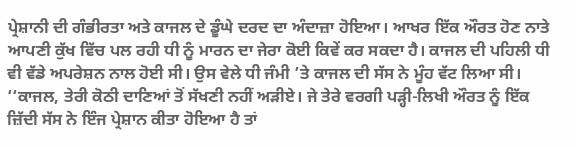ਪ੍ਰੇਸ਼ਾਨੀ ਦੀ ਗੰਭੀਰਤਾ ਅਤੇ ਕਾਜਲ ਦੇ ਡੂੰਘੇ ਦਰਦ ਦਾ ਅੰਦਾਜ਼ਾ ਹੋਇਆ। ਆਖਰ ਇੱਕ ਔਰਤ ਹੋਣ ਨਾਤੇ ਆਪਣੀ ਕੁੱਖ ਵਿੱਚ ਪਲ ਰਹੀ ਧੀ ਨੂੰ ਮਾਰਨ ਦਾ ਜੇਰਾ ਕੋਈ ਕਿਵੇਂ ਕਰ ਸਕਦਾ ਹੈ। ਕਾਜਲ ਦੀ ਪਹਿਲੀ ਧੀ ਵੀ ਵੱਡੇ ਅਪਰੇਸ਼ਨ ਨਾਲ ਹੋਈ ਸੀ। ਉਸ ਵੇਲੇ ਧੀ ਜੰਮੀ ’ਤੇ ਕਾਜਲ ਦੀ ਸੱਸ ਨੇ ਮੂੰਹ ਵੱਟ ਲਿਆ ਸੀ।
‘‘ਕਾਜਲ, ਤੇਰੀ ਕੋਠੀ ਦਾਣਿਆਂ ਤੋਂ ਸੱਖਣੀ ਨਹੀਂ ਅੜੀਏ। ਜੇ ਤੇਰੇ ਵਰਗੀ ਪੜ੍ਹੀ-ਲਿਖੀ ਔਰਤ ਨੂੰ ਇੱਕ ਜ਼ਿੱਦੀ ਸੱਸ ਨੇ ਇੰਜ ਪ੍ਰੇਸ਼ਾਨ ਕੀਤਾ ਹੋਇਆ ਹੈ ਤਾਂ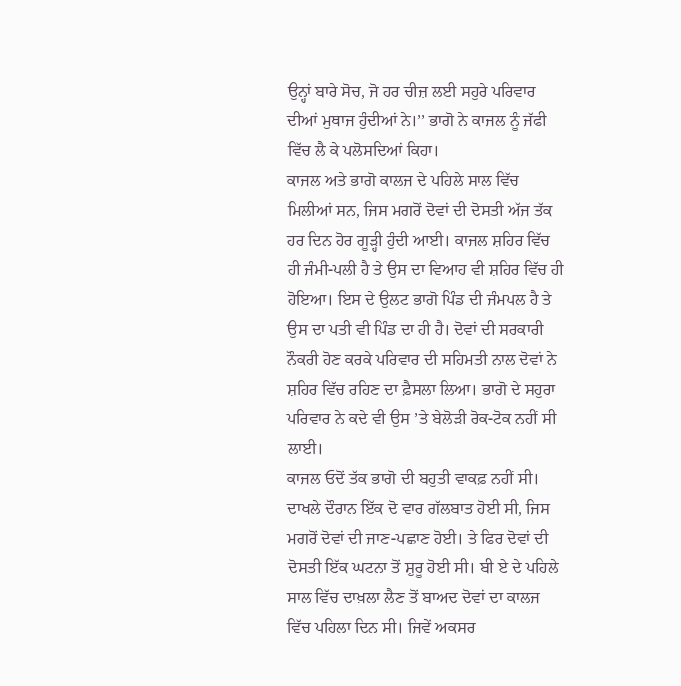ਉਨ੍ਹਾਂ ਬਾਰੇ ਸੋਚ, ਜੋ ਹਰ ਚੀਜ਼ ਲਈ ਸਹੁਰੇ ਪਰਿਵਾਰ ਦੀਆਂ ਮੁਥਾਜ ਹੁੰਦੀਆਂ ਨੇ।’’ ਭਾਗੋ ਨੇ ਕਾਜਲ ਨੂੰ ਜੱਫੀ ਵਿੱਚ ਲੈ ਕੇ ਪਲੋਸਦਿਆਂ ਕਿਹਾ।
ਕਾਜਲ ਅਤੇ ਭਾਗੋ ਕਾਲਜ ਦੇ ਪਹਿਲੇ ਸਾਲ ਵਿੱਚ ਮਿਲੀਆਂ ਸਨ, ਜਿਸ ਮਗਰੋਂ ਦੋਵਾਂ ਦੀ ਦੋਸਤੀ ਅੱਜ ਤੱਕ ਹਰ ਦਿਨ ਹੋਰ ਗੂੜ੍ਹੀ ਹੁੰਦੀ ਆਈ। ਕਾਜਲ ਸ਼ਹਿਰ ਵਿੱਚ ਹੀ ਜੰਮੀ-ਪਲੀ ਹੈ ਤੇ ਉਸ ਦਾ ਵਿਆਹ ਵੀ ਸ਼ਹਿਰ ਵਿੱਚ ਹੀ ਹੋਇਆ। ਇਸ ਦੇ ਉਲਟ ਭਾਗੋ ਪਿੰਡ ਦੀ ਜੰਮਪਲ ਹੈ ਤੇ ਉਸ ਦਾ ਪਤੀ ਵੀ ਪਿੰਡ ਦਾ ਹੀ ਹੈ। ਦੋਵਾਂ ਦੀ ਸਰਕਾਰੀ ਨੌਕਰੀ ਹੋਣ ਕਰਕੇ ਪਰਿਵਾਰ ਦੀ ਸਹਿਮਤੀ ਨਾਲ ਦੋਵਾਂ ਨੇ ਸ਼ਹਿਰ ਵਿੱਚ ਰਹਿਣ ਦਾ ਫ਼ੈਸਲਾ ਲਿਆ। ਭਾਗੋ ਦੇ ਸਹੁਰਾ ਪਰਿਵਾਰ ਨੇ ਕਦੇ ਵੀ ਉਸ ’ਤੇ ਬੇਲੋੜੀ ਰੋਕ-ਟੋਕ ਨਹੀਂ ਸੀ ਲਾਈ।
ਕਾਜਲ ਓਦੋਂ ਤੱਕ ਭਾਗੋ ਦੀ ਬਹੁਤੀ ਵਾਕਫ਼ ਨਹੀਂ ਸੀ। ਦਾਖਲੇ ਦੌਰਾਨ ਇੱਕ ਦੋ ਵਾਰ ਗੱਲਬਾਤ ਹੋਈ ਸੀ, ਜਿਸ ਮਗਰੋਂ ਦੋਵਾਂ ਦੀ ਜਾਣ-ਪਛਾਣ ਹੋਈ। ਤੇ ਫਿਰ ਦੋਵਾਂ ਦੀ ਦੋਸਤੀ ਇੱਕ ਘਟਨਾ ਤੋਂ ਸ਼ੁਰੂ ਹੋਈ ਸੀ। ਬੀ ਏ ਦੇ ਪਹਿਲੇ ਸਾਲ ਵਿੱਚ ਦਾਖ਼ਲਾ ਲੈਣ ਤੋਂ ਬਾਅਦ ਦੋਵਾਂ ਦਾ ਕਾਲਜ ਵਿੱਚ ਪਹਿਲਾ ਦਿਨ ਸੀ। ਜਿਵੇਂ ਅਕਸਰ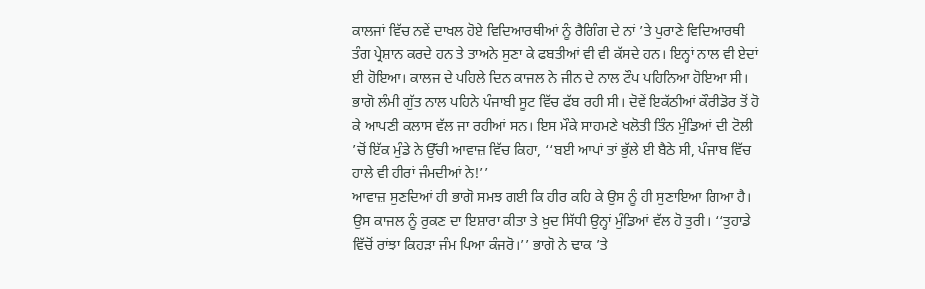ਕਾਲਜਾਂ ਵਿੱਚ ਨਵੇਂ ਦਾਖਲ ਹੋਏ ਵਿਦਿਆਰਥੀਆਂ ਨੂੰ ਰੈਗਿੰਗ ਦੇ ਨਾਂ ’ਤੇ ਪੁਰਾਣੇ ਵਿਦਿਆਰਥੀ ਤੰਗ ਪ੍ਰੇਸ਼ਾਨ ਕਰਦੇ ਹਨ ਤੇ ਤਾਅਨੇ ਸੁਣਾ ਕੇ ਫਬਤੀਆਂ ਵੀ ਵੀ ਕੱਸਦੇ ਹਨ। ਇਨ੍ਹਾਂ ਨਾਲ ਵੀ ਏਦਾਂ ਈ ਹੋਇਆ। ਕਾਲਜ ਦੇ ਪਹਿਲੇ ਦਿਨ ਕਾਜਲ ਨੇ ਜੀਨ ਦੇ ਨਾਲ ਟੌਪ ਪਹਿਨਿਆ ਹੋਇਆ ਸੀ। ਭਾਗੋ ਲੰਮੀ ਗੁੱਤ ਨਾਲ ਪਹਿਨੇ ਪੰਜਾਬੀ ਸੂਟ ਵਿੱਚ ਫੱਬ ਰਹੀ ਸੀ। ਦੋਵੇਂ ਇਕੱਠੀਆਂ ਕੌਰੀਡੋਰ ਤੋਂ ਹੋ ਕੇ ਆਪਣੀ ਕਲਾਸ ਵੱਲ ਜਾ ਰਹੀਆਂ ਸਨ। ਇਸ ਮੌਕੇ ਸਾਹਮਣੇ ਖਲੋਤੀ ਤਿੰਨ ਮੁੰਡਿਆਂ ਦੀ ਟੋਲੀ ’ਚੋਂ ਇੱਕ ਮੁੰਡੇ ਨੇ ਉੱਚੀ ਆਵਾਜ਼ ਵਿੱਚ ਕਿਹਾ, ‘‘ਬਈ ਆਪਾਂ ਤਾਂ ਭੁੱਲੇ ਈ ਬੈਠੇ ਸੀ, ਪੰਜਾਬ ਵਿੱਚ ਹਾਲੇ ਵੀ ਹੀਰਾਂ ਜੰਮਦੀਆਂ ਨੇ!’’
ਆਵਾਜ਼ ਸੁਣਦਿਆਂ ਹੀ ਭਾਗੋ ਸਮਝ ਗਈ ਕਿ ਹੀਰ ਕਹਿ ਕੇ ਉਸ ਨੂੰ ਹੀ ਸੁਣਾਇਆ ਗਿਆ ਹੈ। ਉਸ ਕਾਜਲ ਨੂੰ ਰੁਕਣ ਦਾ ਇਸ਼ਾਰਾ ਕੀਤਾ ਤੇ ਖ਼ੁਦ ਸਿੱਧੀ ਉਨ੍ਹਾਂ ਮੁੰਡਿਆਂ ਵੱਲ ਹੋ ਤੁਰੀ। ‘‘ਤੁਹਾਡੇ ਵਿੱਚੋਂ ਰਾਂਝਾ ਕਿਹੜਾ ਜੰਮ ਪਿਆ ਕੰਜਰੋ।’’ ਭਾਗੋ ਨੇ ਢਾਕ ’ਤੇ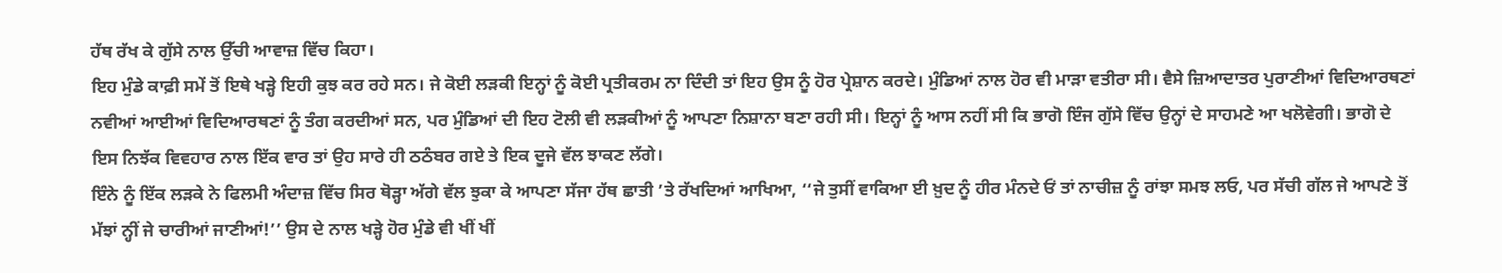ਹੱਥ ਰੱਖ ਕੇ ਗੁੱਸੇ ਨਾਲ ਉੱਚੀ ਆਵਾਜ਼ ਵਿੱਚ ਕਿਹਾ।
ਇਹ ਮੁੰਡੇ ਕਾਫ਼ੀ ਸਮੇਂ ਤੋਂ ਇਥੇ ਖੜ੍ਹੇ ਇਹੀ ਕੁਝ ਕਰ ਰਹੇ ਸਨ। ਜੇ ਕੋਈ ਲੜਕੀ ਇਨ੍ਹਾਂ ਨੂੰ ਕੋਈ ਪ੍ਰਤੀਕਰਮ ਨਾ ਦਿੰਦੀ ਤਾਂ ਇਹ ਉਸ ਨੂੰ ਹੋਰ ਪ੍ਰੇਸ਼ਾਨ ਕਰਦੇ। ਮੁੰਡਿਆਂ ਨਾਲ ਹੋਰ ਵੀ ਮਾੜਾ ਵਤੀਰਾ ਸੀ। ਵੈਸੇ ਜ਼ਿਆਦਾਤਰ ਪੁਰਾਣੀਆਂ ਵਿਦਿਆਰਥਣਾਂ ਨਵੀਆਂ ਆਈਆਂ ਵਿਦਿਆਰਥਣਾਂ ਨੂੰ ਤੰਗ ਕਰਦੀਆਂ ਸਨ, ਪਰ ਮੁੰਡਿਆਂ ਦੀ ਇਹ ਟੋਲੀ ਵੀ ਲੜਕੀਆਂ ਨੂੰ ਆਪਣਾ ਨਿਸ਼ਾਨਾ ਬਣਾ ਰਹੀ ਸੀ। ਇਨ੍ਹਾਂ ਨੂੰ ਆਸ ਨਹੀਂ ਸੀ ਕਿ ਭਾਗੋ ਇੰਜ ਗੁੱਸੇ ਵਿੱਚ ਉਨ੍ਹਾਂ ਦੇ ਸਾਹਮਣੇ ਆ ਖਲੋਵੇਗੀ। ਭਾਗੋ ਦੇ ਇਸ ਨਿਝੱਕ ਵਿਵਹਾਰ ਨਾਲ ਇੱਕ ਵਾਰ ਤਾਂ ਉਹ ਸਾਰੇ ਹੀ ਠਠੰਬਰ ਗਏ ਤੇ ਇਕ ਦੂਜੇ ਵੱਲ ਝਾਕਣ ਲੱਗੇ।
ਇੰਨੇ ਨੂੰ ਇੱਕ ਲੜਕੇ ਨੇ ਫਿਲਮੀ ਅੰਦਾਜ਼ ਵਿੱਚ ਸਿਰ ਥੋੜ੍ਹਾ ਅੱਗੇ ਵੱਲ ਝੁਕਾ ਕੇ ਆਪਣਾ ਸੱਜਾ ਹੱਥ ਛਾਤੀ ’ਤੇ ਰੱਖਦਿਆਂ ਆਖਿਆ, ‘‘ਜੇ ਤੁਸੀਂ ਵਾਕਿਆ ਈ ਖ਼ੁਦ ਨੂੰ ਹੀਰ ਮੰਨਦੇ ਓਂ ਤਾਂ ਨਾਚੀਜ਼ ਨੂੰ ਰਾਂਝਾ ਸਮਝ ਲਓ, ਪਰ ਸੱਚੀ ਗੱਲ ਜੇ ਆਪਣੇ ਤੋਂ ਮੱਝਾਂ ਨ੍ਹੀਂ ਜੇ ਚਾਰੀਆਂ ਜਾਣੀਆਂ!’’ ਉਸ ਦੇ ਨਾਲ ਖੜ੍ਹੇ ਹੋਰ ਮੁੰਡੇ ਵੀ ਖੀਂ ਖੀਂ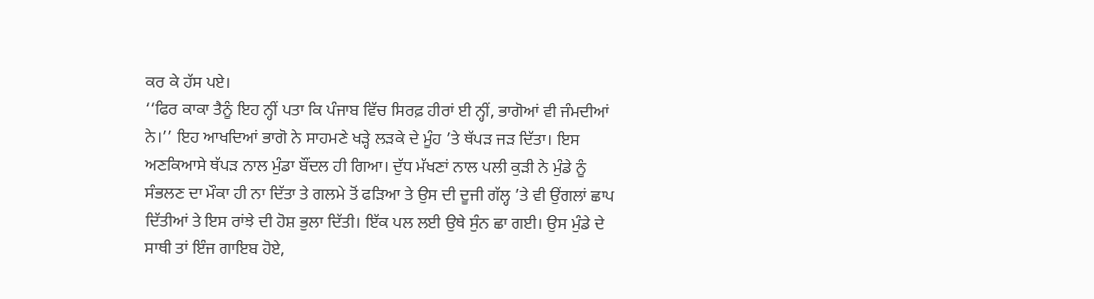ਕਰ ਕੇ ਹੱਸ ਪਏ।
‘‘ਫਿਰ ਕਾਕਾ ਤੈਨੂੰ ਇਹ ਨ੍ਹੀਂ ਪਤਾ ਕਿ ਪੰਜਾਬ ਵਿੱਚ ਸਿਰਫ਼ ਹੀਰਾਂ ਈ ਨ੍ਹੀਂ, ਭਾਗੋਆਂ ਵੀ ਜੰਮਦੀਆਂ ਨੇ।’’ ਇਹ ਆਖਦਿਆਂ ਭਾਗੋ ਨੇ ਸਾਹਮਣੇ ਖੜ੍ਹੇ ਲੜਕੇ ਦੇ ਮੂੰਹ ’ਤੇ ਥੱਪੜ ਜੜ ਦਿੱਤਾ। ਇਸ ਅਣਕਿਆਸੇ ਥੱਪੜ ਨਾਲ ਮੁੰਡਾ ਬੌਂਦਲ ਹੀ ਗਿਆ। ਦੁੱਧ ਮੱਖਣਾਂ ਨਾਲ ਪਲੀ ਕੁੜੀ ਨੇ ਮੁੰਡੇ ਨੂੰ ਸੰਭਲਣ ਦਾ ਮੌਕਾ ਹੀ ਨਾ ਦਿੱਤਾ ਤੇ ਗਲਮੇ ਤੋਂ ਫੜਿਆ ਤੇ ਉਸ ਦੀ ਦੂਜੀ ਗੱਲ੍ਹ ’ਤੇ ਵੀ ਉਂਗਲਾਂ ਛਾਪ ਦਿੱਤੀਆਂ ਤੇ ਇਸ ਰਾਂਝੇ ਦੀ ਹੋਸ਼ ਭੁਲਾ ਦਿੱਤੀ। ਇੱਕ ਪਲ ਲਈ ਉਥੇ ਸੁੰਨ ਛਾ ਗਈ। ਉਸ ਮੁੰਡੇ ਦੇ ਸਾਥੀ ਤਾਂ ਇੰਜ ਗਾਇਬ ਹੋਏ,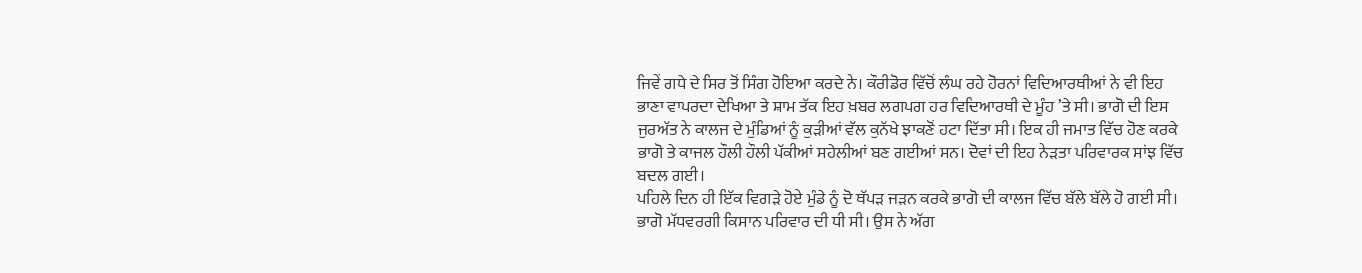ਜਿਵੇਂ ਗਧੇ ਦੇ ਸਿਰ ਤੋਂ ਸਿੰਗ ਹੋਇਆ ਕਰਦੇ ਨੇ। ਕੌਰੀਡੋਰ ਵਿੱਚੋਂ ਲੰਘ ਰਹੇ ਹੋਰਨਾਂ ਵਿਦਿਆਰਥੀਆਂ ਨੇ ਵੀ ਇਹ ਭਾਣਾ ਵਾਪਰਦਾ ਦੇਖਿਆ ਤੇ ਸ਼ਾਮ ਤੱਕ ਇਹ ਖ਼ਬਰ ਲਗਪਗ ਹਰ ਵਿਦਿਆਰਥੀ ਦੇ ਮੂੰਹ ’ਤੇ ਸੀ। ਭਾਗੋ ਦੀ ਇਸ ਜੁਰਅੱਤ ਨੇ ਕਾਲਜ ਦੇ ਮੁੰਡਿਆਂ ਨੂੰ ਕੁੜੀਆਂ ਵੱਲ ਕੁਨੱਖੇ ਝਾਕਣੋਂ ਹਟਾ ਦਿੱਤਾ ਸੀ। ਇਕ ਹੀ ਜਮਾਤ ਵਿੱਚ ਹੋਣ ਕਰਕੇ ਭਾਗੋ ਤੇ ਕਾਜਲ ਹੌਲੀ ਹੌਲੀ ਪੱਕੀਆਂ ਸਹੇਲੀਆਂ ਬਣ ਗਈਆਂ ਸਨ। ਦੋਵਾਂ ਦੀ ਇਹ ਨੇੜਤਾ ਪਰਿਵਾਰਕ ਸਾਂਝ ਵਿੱਚ ਬਦਲ ਗਈ।
ਪਹਿਲੇ ਦਿਨ ਹੀ ਇੱਕ ਵਿਗੜੇ ਹੋਏ ਮੁੰਡੇ ਨੂੰ ਦੋ ਥੱਪੜ ਜੜਨ ਕਰਕੇ ਭਾਗੋ ਦੀ ਕਾਲਜ ਵਿੱਚ ਬੱਲੇ ਬੱਲੇ ਹੋ ਗਈ ਸੀ। ਭਾਗੋ ਮੱਧਵਰਗੀ ਕਿਸਾਨ ਪਰਿਵਾਰ ਦੀ ਧੀ ਸੀ। ਉਸ ਨੇ ਅੱਗ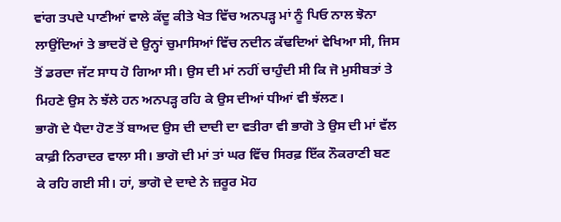ਵਾਂਗ ਤਪਦੇ ਪਾਣੀਆਂ ਵਾਲੇ ਕੱਦੂ ਕੀਤੇ ਖੇਤ ਵਿੱਚ ਅਨਪੜ੍ਹ ਮਾਂ ਨੂੰ ਪਿਓ ਨਾਲ ਝੋਨਾ ਲਾਉਂਦਿਆਂ ਤੇ ਭਾਦਰੋਂ ਦੇ ਉਨ੍ਹਾਂ ਚੁਮਾਸਿਆਂ ਵਿੱਚ ਨਦੀਨ ਕੱਢਦਿਆਂ ਵੇਖਿਆ ਸੀ, ਜਿਸ ਤੋਂ ਡਰਦਾ ਜੱਟ ਸਾਧ ਹੋ ਗਿਆ ਸੀ। ਉਸ ਦੀ ਮਾਂ ਨਹੀਂ ਚਾਹੁੰਦੀ ਸੀ ਕਿ ਜੋ ਮੁਸੀਬਤਾਂ ਤੇ ਮਿਹਣੇ ਉਸ ਨੇ ਝੱਲੇ ਹਨ ਅਨਪੜ੍ਹ ਰਹਿ ਕੇ ਉਸ ਦੀਆਂ ਧੀਆਂ ਵੀ ਝੱਲਣ।
ਭਾਗੋ ਦੇ ਪੈਦਾ ਹੋਣ ਤੋਂ ਬਾਅਦ ਉਸ ਦੀ ਦਾਦੀ ਦਾ ਵਤੀਰਾ ਵੀ ਭਾਗੋ ਤੇ ਉਸ ਦੀ ਮਾਂ ਵੱਲ ਕਾਫ਼ੀ ਨਿਰਾਦਰ ਵਾਲਾ ਸੀ। ਭਾਗੋ ਦੀ ਮਾਂ ਤਾਂ ਘਰ ਵਿੱਚ ਸਿਰਫ਼ ਇੱਕ ਨੌਕਰਾਣੀ ਬਣ ਕੇ ਰਹਿ ਗਈ ਸੀ। ਹਾਂ, ਭਾਗੋ ਦੇ ਦਾਦੇ ਨੇ ਜ਼ਰੂਰ ਮੋਹ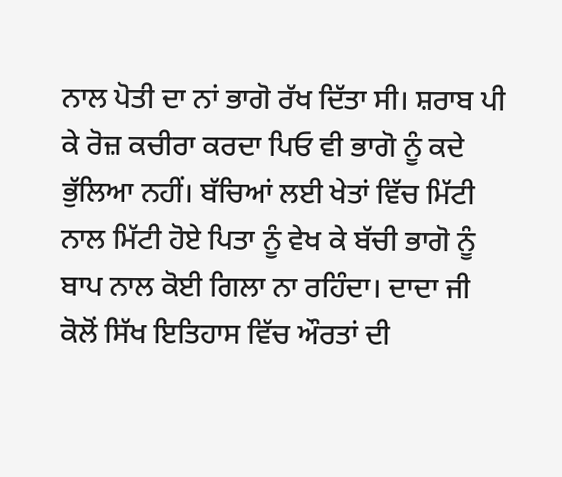ਨਾਲ ਪੋਤੀ ਦਾ ਨਾਂ ਭਾਗੋ ਰੱਖ ਦਿੱਤਾ ਸੀ। ਸ਼ਰਾਬ ਪੀ ਕੇ ਰੋਜ਼ ਕਚੀਰਾ ਕਰਦਾ ਪਿਓ ਵੀ ਭਾਗੋ ਨੂੰ ਕਦੇ ਭੁੱਲਿਆ ਨਹੀਂ। ਬੱਚਿਆਂ ਲਈ ਖੇਤਾਂ ਵਿੱਚ ਮਿੱਟੀ ਨਾਲ ਮਿੱਟੀ ਹੋਏ ਪਿਤਾ ਨੂੰ ਵੇਖ ਕੇ ਬੱਚੀ ਭਾਗੋ ਨੂੰ ਬਾਪ ਨਾਲ ਕੋਈ ਗਿਲਾ ਨਾ ਰਹਿੰਦਾ। ਦਾਦਾ ਜੀ ਕੋਲੋਂ ਸਿੱਖ ਇਤਿਹਾਸ ਵਿੱਚ ਔਰਤਾਂ ਦੀ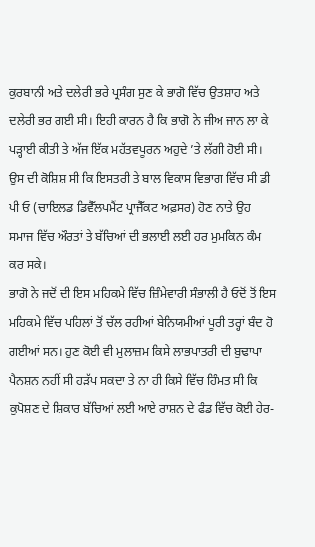ਕੁਰਬਾਨੀ ਅਤੇ ਦਲੇਰੀ ਭਰੇ ਪ੍ਰਸੰਗ ਸੁਣ ਕੇ ਭਾਗੋ ਵਿੱਚ ਉਤਸ਼ਾਹ ਅਤੇ ਦਲੇਰੀ ਭਰ ਗਈ ਸੀ। ਇਹੀ ਕਾਰਨ ਹੈ ਕਿ ਭਾਗੋ ਨੇ ਜੀਅ ਜਾਨ ਲਾ ਕੇ ਪੜ੍ਹਾਈ ਕੀਤੀ ਤੇ ਅੱਜ ਇੱਕ ਮਹੱਤਵਪੂਰਨ ਅਹੁਦੇ ’ਤੇ ਲੱਗੀ ਹੋਈ ਸੀ।
ਉਸ ਦੀ ਕੋਸ਼ਿਸ਼ ਸੀ ਕਿ ਇਸਤਰੀ ਤੇ ਬਾਲ ਵਿਕਾਸ ਵਿਭਾਗ ਵਿੱਚ ਸੀ ਡੀ ਪੀ ਓ (ਚਾਇਲਡ ਡਿਵੈੱਲਪਮੈਂਟ ਪ੍ਰਾਜੈੱਕਟ ਅਫ਼ਸਰ) ਹੋਣ ਨਾਤੇ ਉਹ ਸਮਾਜ ਵਿੱਚ ਔਰਤਾਂ ਤੇ ਬੱਚਿਆਂ ਦੀ ਭਲਾਈ ਲਈ ਹਰ ਮੁਮਕਿਨ ਕੰਮ ਕਰ ਸਕੇ।
ਭਾਗੋ ਨੇ ਜਦੋਂ ਦੀ ਇਸ ਮਹਿਕਮੇ ਵਿੱਚ ਜ਼ਿੰਮੇਵਾਰੀ ਸੰਭਾਲੀ ਹੈ ਓਦੋਂ ਤੋਂ ਇਸ ਮਹਿਕਮੇ ਵਿੱਚ ਪਹਿਲਾਂ ਤੋਂ ਚੱਲ ਰਹੀਆਂ ਬੇਨਿਯਮੀਆਂ ਪੂਰੀ ਤਰ੍ਹਾਂ ਬੰਦ ਹੋ ਗਈਆਂ ਸਨ। ਹੁਣ ਕੋਈ ਵੀ ਮੁਲਾਜ਼ਮ ਕਿਸੇ ਲਾਭਪਾਤਰੀ ਦੀ ਬੁਢਾਪਾ ਪੈਨਸ਼ਨ ਨਹੀਂ ਸੀ ਹੜੱਪ ਸਕਦਾ ਤੇ ਨਾ ਹੀ ਕਿਸੇ ਵਿੱਚ ਹਿੰਮਤ ਸੀ ਕਿ ਕੁਪੋਸ਼ਣ ਦੇ ਸ਼ਿਕਾਰ ਬੱਚਿਆਂ ਲਈ ਆਏ ਰਾਸ਼ਨ ਦੇ ਫੰਡ ਵਿੱਚ ਕੋਈ ਹੇਰ-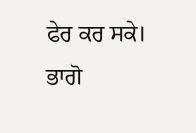ਫੇਰ ਕਰ ਸਕੇ। ਭਾਗੋ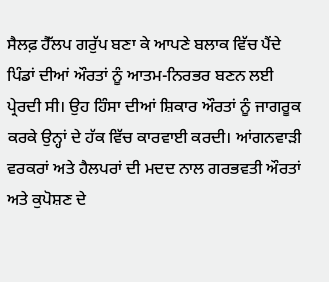ਸੈਲਫ਼ ਹੈੱਲਪ ਗਰੁੱਪ ਬਣਾ ਕੇ ਆਪਣੇ ਬਲਾਕ ਵਿੱਚ ਪੈਂਦੇ ਪਿੰਡਾਂ ਦੀਆਂ ਔਰਤਾਂ ਨੂੰ ਆਤਮ-ਨਿਰਭਰ ਬਣਨ ਲਈ ਪ੍ਰੇਰਦੀ ਸੀ। ਉਹ ਹਿੰਸਾ ਦੀਆਂ ਸ਼ਿਕਾਰ ਔਰਤਾਂ ਨੂੰ ਜਾਗਰੂਕ ਕਰਕੇ ਉਨ੍ਹਾਂ ਦੇ ਹੱਕ ਵਿੱਚ ਕਾਰਵਾਈ ਕਰਦੀ। ਆਂਗਨਵਾੜੀ ਵਰਕਰਾਂ ਅਤੇ ਹੈਲਪਰਾਂ ਦੀ ਮਦਦ ਨਾਲ ਗਰਭਵਤੀ ਔਰਤਾਂ ਅਤੇ ਕੁਪੋਸ਼ਣ ਦੇ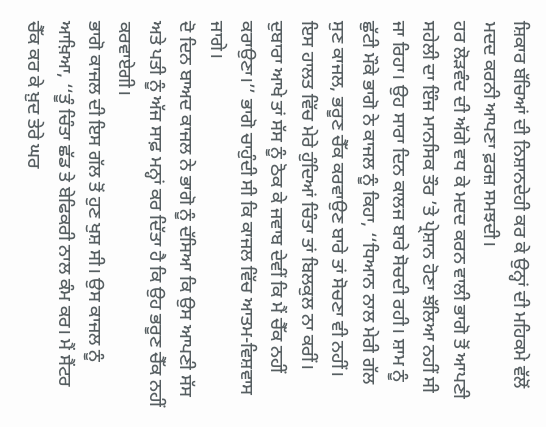ਸ਼ਿਕਾਰ ਬੱਚਿਆਂ ਦੀ ਨਿਸ਼ਾਨਦੇਹੀ ਕਰ ਕੇ ਉਨ੍ਹਾਂ ਦੀ ਮਹਿਕਮੇ ਵੱਲੋਂ ਮਦਦ ਕਰਨੀ ਆਪਣਾ ਫ਼ਰਜ਼ ਸਮਝਦੀ।
ਹਰ ਲੋੜਵੰਦ ਦੀ ਅੱਗੇ ਵਧ ਕੇ ਮਦਦ ਕਰਨ ਵਾਲੀ ਭਾਗੋ ਤੋਂ ਆਪਣੀ ਸਹੇਲੀ ਦਾ ਇੰਜ ਮਾਨਸਿਕ ਤੌਰ ’ਤੇ ਪ੍ਰੇਸ਼ਾਨ ਹੋਣਾ ਝੱਲਿਆ ਨਹੀਂ ਸੀ ਜਾ ਰਿਹਾ। ਉਹ ਸਾਰਾ ਦਿਨ ਕਾਲਜ ਬਾਰੇ ਸੋਚਦੀ ਰਹੀ। ਸ਼ਾਮ ਨੂੰ ਛੁੱਟੀ ਮੌਕੇ ਭਾਗੋ ਨੇ ਕਾਜਲ ਨੂੰ ਕਿਹਾ, ‘‘ਧਿਆਨ ਨਾਲ ਮੇਰੀ ਗੱਲ ਸੁਣ ਕਾਜਲ, ਭਰੂਣ ਚੈੱਕ ਕਰਵਾਉਣ ਬਾਰੇ ਤਾਂ ਸੋਚਣਾ ਵੀ ਨਹੀਂ। ਇਸ ਹਾਲਤ ਵਿੱਚ ਮੇਰੇ ਹੁੰਦਿਆਂ ਚਿੰਤਾ ਤਾਂ ਬਿਲਕੁਲ ਨਾ ਕਰੀਂ। ਦੁਬਾਰਾ ਆਖੇ ਤਾਂ ਸੱਸ ਨੂੰ ਠੋਕ ਕੇ ਜਵਾਬ ਦੇਵੀਂ ਕਿ ਮੈਂ ਚੈੱਕ ਨਹੀਂ ਕਰਾਉਣਾ।’’ ਭਾਗੋ ਚਾਹੁੰਦੀ ਸੀ ਕਿ ਕਾਜਲ ਵਿੱਚ ਆਤਮ-ਵਿਸ਼ਵਾਸ ਜਾਗੇ।
ਦੋ ਦਿਨ ਬਾਅਦ ਕਾਜਲ ਨੇ ਭਾਗੋ ਨੂੰ ਦੱਸਿਆ ਕਿ ਉਸ ਆਪਣੀ ਸੱਸ ਅਤੇ ਪਤੀ ਨੂੰ ਅੱਜ ਸਾਫ਼ ਮਨ੍ਹਾਂ ਕਰ ਦਿੱਤਾ ਹੈ ਕਿ ਉਹ ਭਰੂਣ ਚੈੱਕ ਨਹੀਂ ਕਰਵਾਏਗੀ।
ਭਾਗੋ ਕਾਜਲ ਦੀ ਇਸ ਗੱਲ ਤੋਂ ਹੁਣ ਖੁਸ਼ ਸੀ। ਉਸ ਕਾਜਲ ਨੂੰ ਆਖ਼ਿਆ, ‘‘ਤੂੰ ਚਿੰਤਾ ਛੱਡ ਤੇ ਬੇਫਿਕਰੀ ਨਾਲ ਕੰਮ ਕਰ। ਮੈਂ ਸੈਂਟਰ ਚੈੱਕ ਕਰ ਕੇ ਖ਼ੁਦ ਤੇਰੇ ਘਰ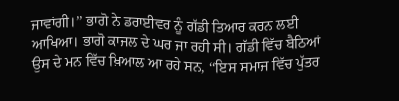ਜਾਵਾਂਗੀ।’’ ਭਾਗੋ ਨੇ ਡਰਾਈਵਰ ਨੂੰ ਗੱਡੀ ਤਿਆਰ ਕਰਨ ਲਈ ਆਖਿਆ। ਭਾਗੋ ਕਾਜਲ ਦੇ ਘਰ ਜਾ ਰਹੀ ਸੀ। ਗੱਡੀ ਵਿੱਚ ਬੈਠਿਆਂ ਉਸ ਦੇ ਮਨ ਵਿੱਚ ਖ਼ਿਆਲ ਆ ਰਹੇ ਸਨ, ‘‘ਇਸ ਸਮਾਜ ਵਿੱਚ ਪੁੱਤਰ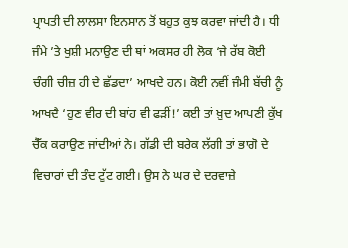ਪ੍ਰਾਪਤੀ ਦੀ ਲਾਲਸਾ ਇਨਸਾਨ ਤੋਂ ਬਹੁਤ ਕੁਝ ਕਰਵਾ ਜਾਂਦੀ ਹੈ। ਧੀ ਜੰਮੇ ’ਤੇ ਖੁਸ਼ੀ ਮਨਾਉਣ ਦੀ ਥਾਂ ਅਕਸਰ ਹੀ ਲੋਕ ‘ਜੇ ਰੱਬ ਕੋਈ ਚੰਗੀ ਚੀਜ਼ ਹੀ ਦੇ ਛੱਡਦਾ’ ਆਖਦੇ ਹਨ। ਕੋਈ ਨਵੀਂ ਜੰਮੀ ਬੱਚੀ ਨੂੰ ਆਖਦੈ ‘ਹੁਣ ਵੀਰ ਦੀ ਬਾਂਹ ਵੀ ਫੜੀਂ!’ ਕਈ ਤਾਂ ਖ਼ੁਦ ਆਪਣੀ ਕੁੱਖ ਚੈੱਕ ਕਰਾਉਣ ਜਾਂਦੀਆਂ ਨੇ। ਗੱਡੀ ਦੀ ਬਰੇਕ ਲੱਗੀ ਤਾਂ ਭਾਗੋ ਦੇ ਵਿਚਾਰਾਂ ਦੀ ਤੰਦ ਟੁੱਟ ਗਈ। ਉਸ ਨੇ ਘਰ ਦੇ ਦਰਵਾਜ਼ੇ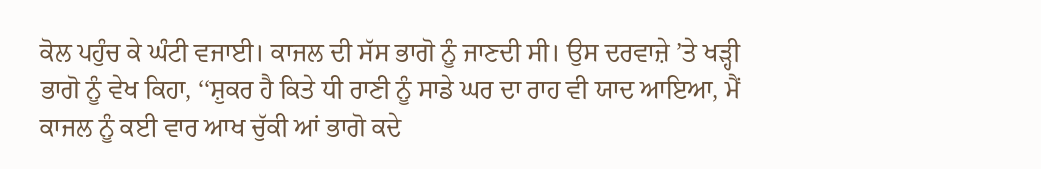ਕੋਲ ਪਹੁੰਚ ਕੇ ਘੰਟੀ ਵਜਾਈ। ਕਾਜਲ ਦੀ ਸੱਸ ਭਾਗੋ ਨੂੰ ਜਾਣਦੀ ਸੀ। ਉਸ ਦਰਵਾਜ਼ੇ ’ਤੇ ਖੜ੍ਹੀ ਭਾਗੋ ਨੂੰ ਵੇਖ ਕਿਹਾ, ‘‘ਸ਼ੁਕਰ ਹੈ ਕਿਤੇ ਧੀ ਰਾਣੀ ਨੂੰ ਸਾਡੇ ਘਰ ਦਾ ਰਾਹ ਵੀ ਯਾਦ ਆਇਆ, ਮੈਂ ਕਾਜਲ ਨੂੰ ਕਈ ਵਾਰ ਆਖ ਚੁੱਕੀ ਆਂ ਭਾਗੋ ਕਦੇ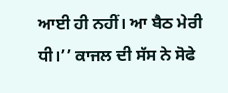ਆਈ ਹੀ ਨਹੀਂ। ਆ ਬੈਠ ਮੇਰੀ ਧੀ।’’ ਕਾਜਲ ਦੀ ਸੱਸ ਨੇ ਸੋਫੇ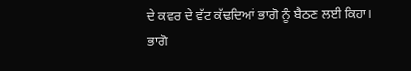ਦੇ ਕਵਰ ਦੇ ਵੱਟ ਕੱਢਦਿਆਂ ਭਾਗੋ ਨੂੰ ਬੈਠਣ ਲਈ ਕਿਹਾ।
ਭਾਗੋ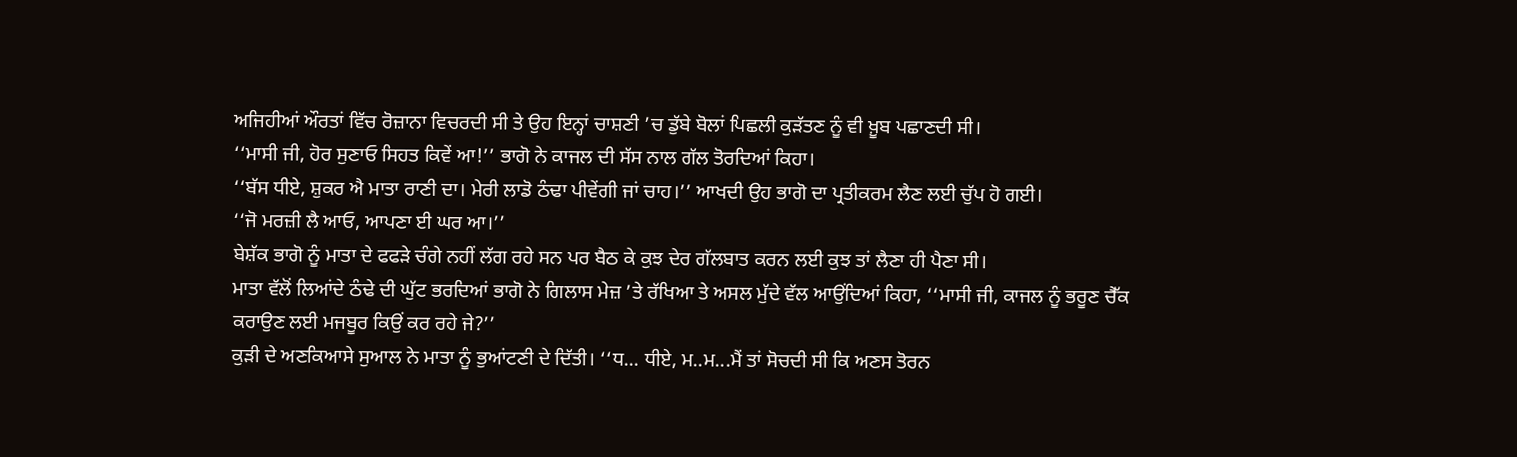ਅਜਿਹੀਆਂ ਔਰਤਾਂ ਵਿੱਚ ਰੋਜ਼ਾਨਾ ਵਿਚਰਦੀ ਸੀ ਤੇ ਉਹ ਇਨ੍ਹਾਂ ਚਾਸ਼ਣੀ ’ਚ ਡੁੱਬੇ ਬੋਲਾਂ ਪਿਛਲੀ ਕੁੜੱਤਣ ਨੂੰ ਵੀ ਖ਼ੂਬ ਪਛਾਣਦੀ ਸੀ।
‘‘ਮਾਸੀ ਜੀ, ਹੋਰ ਸੁਣਾਓ ਸਿਹਤ ਕਿਵੇਂ ਆ!’’ ਭਾਗੋ ਨੇ ਕਾਜਲ ਦੀ ਸੱਸ ਨਾਲ ਗੱਲ ਤੋਰਦਿਆਂ ਕਿਹਾ।
‘‘ਬੱਸ ਧੀਏ, ਸ਼ੁਕਰ ਐ ਮਾਤਾ ਰਾਣੀ ਦਾ। ਮੇਰੀ ਲਾਡੋ ਠੰਢਾ ਪੀਵੇਂਗੀ ਜਾਂ ਚਾਹ।’’ ਆਖਦੀ ਉਹ ਭਾਗੋ ਦਾ ਪ੍ਰਤੀਕਰਮ ਲੈਣ ਲਈ ਚੁੱਪ ਹੋ ਗਈ।
‘‘ਜੋ ਮਰਜ਼ੀ ਲੈ ਆਓ, ਆਪਣਾ ਈ ਘਰ ਆ।’’
ਬੇਸ਼ੱਕ ਭਾਗੋ ਨੂੰ ਮਾਤਾ ਦੇ ਫਫੜੇ ਚੰਗੇ ਨਹੀਂ ਲੱਗ ਰਹੇ ਸਨ ਪਰ ਬੈਠ ਕੇ ਕੁਝ ਦੇਰ ਗੱਲਬਾਤ ਕਰਨ ਲਈ ਕੁਝ ਤਾਂ ਲੈਣਾ ਹੀ ਪੈਣਾ ਸੀ।
ਮਾਤਾ ਵੱਲੋਂ ਲਿਆਂਦੇ ਠੰਢੇ ਦੀ ਘੁੱਟ ਭਰਦਿਆਂ ਭਾਗੋ ਨੇ ਗਿਲਾਸ ਮੇਜ਼ ’ਤੇ ਰੱਖਿਆ ਤੇ ਅਸਲ ਮੁੱਦੇ ਵੱਲ ਆਉਂਦਿਆਂ ਕਿਹਾ, ‘‘ਮਾਸੀ ਜੀ, ਕਾਜਲ ਨੂੰ ਭਰੂਣ ਚੈੱਕ ਕਰਾਉਣ ਲਈ ਮਜਬੂਰ ਕਿਉਂ ਕਰ ਰਹੇ ਜੇ?’’
ਕੁੜੀ ਦੇ ਅਣਕਿਆਸੇ ਸੁਆਲ ਨੇ ਮਾਤਾ ਨੂੰ ਭੁਆਂਟਣੀ ਦੇ ਦਿੱਤੀ। ‘‘ਧ... ਧੀਏ, ਮ..ਮ...ਮੈਂ ਤਾਂ ਸੋਚਦੀ ਸੀ ਕਿ ਅਣਸ ਤੋਰਨ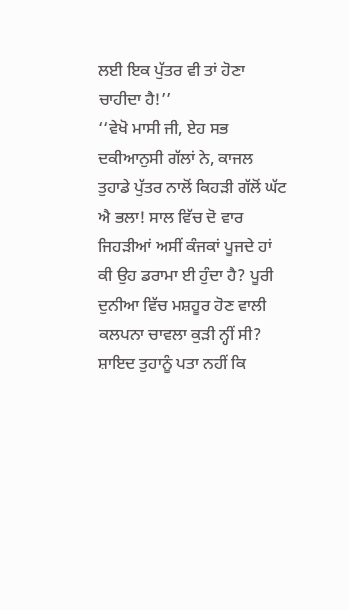ਲਈ ਇਕ ਪੁੱਤਰ ਵੀ ਤਾਂ ਹੋਣਾ ਚਾਹੀਦਾ ਹੈ!’’
‘‘ਵੇਖੋ ਮਾਸੀ ਜੀ, ਏਹ ਸਭ ਦਕੀਆਨੁਸੀ ਗੱਲਾਂ ਨੇ, ਕਾਜਲ ਤੁਹਾਡੇ ਪੁੱਤਰ ਨਾਲੋਂ ਕਿਹੜੀ ਗੱਲੋਂ ਘੱਟ ਐ ਭਲਾ! ਸਾਲ ਵਿੱਚ ਦੋ ਵਾਰ ਜਿਹੜੀਆਂ ਅਸੀਂ ਕੰਜਕਾਂ ਪੂਜਦੇ ਹਾਂ ਕੀ ਉਹ ਡਰਾਮਾ ਈ ਹੁੰਦਾ ਹੈ? ਪੂਰੀ ਦੁਨੀਆ ਵਿੱਚ ਮਸ਼ਹੂਰ ਹੋਣ ਵਾਲੀ ਕਲਪਨਾ ਚਾਵਲਾ ਕੁੜੀ ਨ੍ਹੀਂ ਸੀ? ਸ਼ਾਇਦ ਤੁਹਾਨੂੰ ਪਤਾ ਨਹੀਂ ਕਿ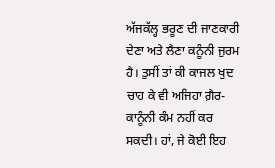ਅੱਜਕੱਲ੍ਹ ਭਰੂਣ ਦੀ ਜਾਣਕਾਰੀ ਦੇਣਾ ਅਤੇ ਲੈਣਾ ਕਨੂੰਨੀ ਜੁਰਮ ਹੈ। ਤੁਸੀਂ ਤਾਂ ਕੀ ਕਾਜਲ ਖੁਦ ਚਾਹ ਕੇ ਵੀ ਅਜਿਹਾ ਗ਼ੈਰ-ਕਾਨੂੰਨੀ ਕੰਮ ਨਹੀਂ ਕਰ ਸਕਦੀ। ਹਾਂ, ਜੇ ਕੋਈ ਇਹ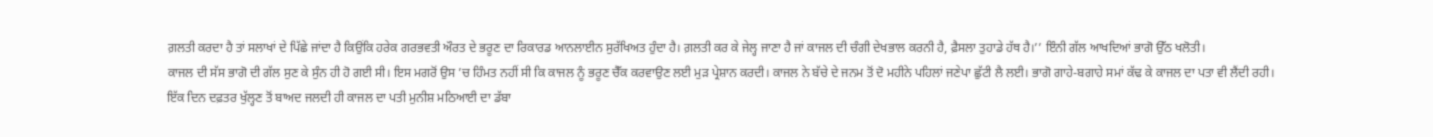ਗ਼ਲਤੀ ਕਰਦਾ ਹੈ ਤਾਂ ਸਲਾਖਾਂ ਦੇ ਪਿੱਛੇ ਜਾਂਦਾ ਹੈ ਕਿਉਂਕਿ ਹਰੇਕ ਗਰਭਵਤੀ ਔਰਤ ਦੇ ਭਰੂਣ ਦਾ ਰਿਕਾਰਡ ਆਨਲਾਈਨ ਸੁਰੱਖਿਅਤ ਹੁੰਦਾ ਹੈ। ਗ਼ਲਤੀ ਕਰ ਕੇ ਜੇਲ੍ਹ ਜਾਣਾ ਹੈ ਜਾਂ ਕਾਜਲ ਦੀ ਚੰਗੀ ਦੇਖਭਾਲ ਕਰਨੀ ਹੈ, ਫ਼ੈਸਲਾ ਤੁਹਾਡੇ ਹੱਥ ਹੈ।’’ ਇੰਨੀ ਗੱਲ ਆਖਦਿਆਂ ਭਾਗੋ ਉੱਠ ਖਲੋਤੀ।
ਕਾਜਲ ਦੀ ਸੱਸ ਭਾਗੋ ਦੀ ਗੱਲ ਸੁਣ ਕੇ ਸੁੰਨ ਹੀ ਹੋ ਗਈ ਸੀ। ਇਸ ਮਗਰੋਂ ਉਸ ’ਚ ਹਿੰਮਤ ਨਹੀਂ ਸੀ ਕਿ ਕਾਜਲ ਨੂੰ ਭਰੂਣ ਚੈੱਕ ਕਰਵਾਉਣ ਲਈ ਮੁੜ ਪ੍ਰੇਸ਼ਾਨ ਕਰਦੀ। ਕਾਜਲ ਨੇ ਬੱਚੇ ਦੇ ਜਨਮ ਤੋਂ ਦੋ ਮਹੀਨੇ ਪਹਿਲਾਂ ਜਣੇਪਾ ਛੁੱਟੀ ਲੈ ਲਈ। ਭਾਗੋ ਗਾਹੇ-ਬਗਾਹੇ ਸਮਾਂ ਕੱਢ ਕੇ ਕਾਜਲ ਦਾ ਪਤਾ ਵੀ ਲੈਂਦੀ ਰਹੀ।
ਇੱਕ ਦਿਨ ਦਫ਼ਤਰ ਖੁੱਲ੍ਹਣ ਤੋਂ ਬਾਅਦ ਜਲਦੀ ਹੀ ਕਾਜਲ ਦਾ ਪਤੀ ਮੁਨੀਸ਼ ਮਠਿਆਈ ਦਾ ਡੱਬਾ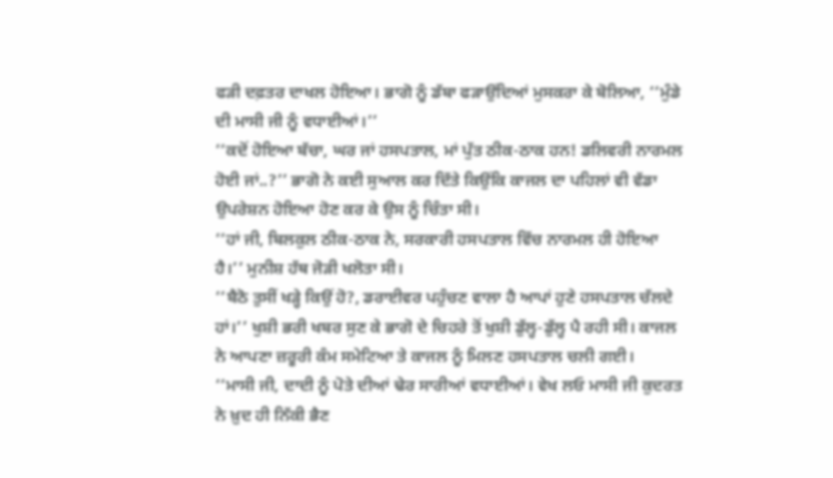ਫੜੀ ਦਫ਼ਤਰ ਦਾਖਲ ਹੋਇਆ। ਭਾਗੋ ਨੂੰ ਡੱਬਾ ਫੜਾਉਂਦਿਆਂ ਮੁਸਕਰਾ ਕੇ ਬੋਲਿਆ, ‘‘ਮੁੰਡੇ ਦੀ ਮਾਸੀ ਜੀ ਨੂੰ ਵਧਾਈਆਂ।’’
‘‘ਕਦੋਂ ਹੋਇਆ ਬੱਚਾ, ਘਰ ਜਾਂ ਹਸਪਤਾਲ, ਮਾਂ ਪੁੱਤ ਠੀਕ-ਠਾਕ ਹਨ! ਡਲਿਵਰੀ ਨਾਰਮਲ ਹੋਈ ਜਾਂ..?’’ ਭਾਗੋ ਨੇ ਕਈ ਸੁਆਲ ਕਰ ਦਿੱਤੇ ਕਿਉਂਕਿ ਕਾਜਲ ਦਾ ਪਹਿਲਾਂ ਵੀ ਵੱਡਾ ਉਪਰੇਸ਼ਨ ਹੋਇਆ ਹੋਣ ਕਰ ਕੇ ਉਸ ਨੂੰ ਚਿੰਤਾ ਸੀ।
‘‘ਹਾਂ ਜੀ, ਬਿਲਕੁਲ ਠੀਕ-ਠਾਕ ਨੇ, ਸਰਕਾਰੀ ਹਸਪਤਾਲ ਵਿੱਚ ਨਾਰਮਲ ਹੀ ਹੋਇਆ ਹੈ।’’ ਮੁਨੀਸ਼ ਹੱਥ ਜੋੜੀ ਖਲੋਤਾ ਸੀ।
‘‘ਬੈਠੋ ਤੁਸੀਂ ਖੜ੍ਹੇ ਕਿਉਂ ਹੋ?, ਡਰਾਈਵਰ ਪਹੁੰਚਣ ਵਾਲਾ ਹੈ ਆਪਾਂ ਹੁਣੇ ਹਸਪਤਾਲ ਚੱਲਦੇ ਹਾਂ।’’ ਖੁਸ਼ੀ ਭਰੀ ਖਬਰ ਸੁਣ ਕੇ ਭਾਗੋ ਦੇ ਚਿਹਰੇ ਤੋਂ ਖੁਸ਼ੀ ਡੁੱਲ੍ਹ-ਡੁੱਲ੍ਹ ਪੈ ਰਹੀ ਸੀ। ਕਾਜਲ ਨੇ ਆਪਣਾ ਜ਼ਰੂਰੀ ਕੰਮ ਸਮੇਟਿਆ ਤੇ ਕਾਜਲ ਨੂੰ ਮਿਲਣ ਹਸਪਤਾਲ ਚਲੀ ਗਈ।
‘‘ਮਾਸੀ ਜੀ, ਦਾਦੀ ਨੂੰ ਪੋਤੇ ਦੀਆਂ ਢੇਰ ਸਾਰੀਆਂ ਵਧਾਈਆਂ। ਵੇਖ ਲਓ ਮਾਸੀ ਜੀ ਕੁਦਰਤ ਨੇ ਖ਼ੁਦ ਹੀ ਨਿੱਕੀ ਭੈਣ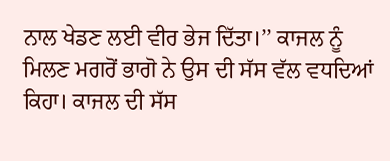ਨਾਲ ਖੇਡਣ ਲਈ ਵੀਰ ਭੇਜ ਦਿੱਤਾ।’’ ਕਾਜਲ ਨੂੰ ਮਿਲਣ ਮਗਰੋਂ ਭਾਗੋ ਨੇ ਉਸ ਦੀ ਸੱਸ ਵੱਲ ਵਧਦਿਆਂ ਕਿਹਾ। ਕਾਜਲ ਦੀ ਸੱਸ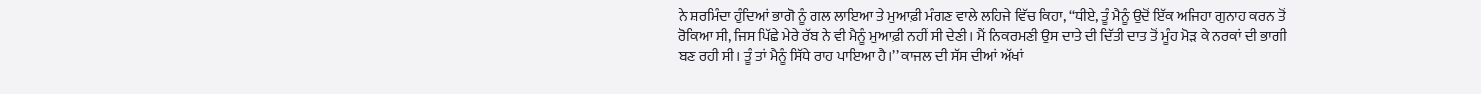ਨੇ ਸ਼ਰਮਿੰਦਾ ਹੁੰਦਿਆਂ ਭਾਗੋ ਨੂੰ ਗਲ ਲਾਇਆ ਤੇ ਮੁਆਫ਼ੀ ਮੰਗਣ ਵਾਲੇ ਲਹਿਜੇ ਵਿੱਚ ਕਿਹਾ, ‘‘ਧੀਏ, ਤੂੰ ਮੈਨੂੰ ਉਦੋਂ ਇੱਕ ਅਜਿਹਾ ਗੁਨਾਹ ਕਰਨ ਤੋਂ ਰੋਕਿਆ ਸੀ, ਜਿਸ ਪਿੱਛੇ ਮੇਰੇ ਰੱਬ ਨੇ ਵੀ ਮੈਨੂੰ ਮੁਆਫ਼ੀ ਨਹੀਂ ਸੀ ਦੇਣੀ। ਮੈਂ ਨਿਕਰਮਣੀ ਉਸ ਦਾਤੇ ਦੀ ਦਿੱਤੀ ਦਾਤ ਤੋਂ ਮੂੰਹ ਮੋੜ ਕੇ ਨਰਕਾਂ ਦੀ ਭਾਗੀ ਬਣ ਰਹੀ ਸੀ। ਤੂੰ ਤਾਂ ਮੈਨੂੰ ਸਿੱਧੇ ਰਾਹ ਪਾਇਆ ਹੈ।’’ ਕਾਜਲ ਦੀ ਸੱਸ ਦੀਆਂ ਅੱਖਾਂ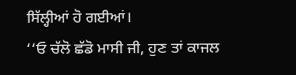ਸਿੱਲ੍ਹੀਆਂ ਹੋ ਗਈਆਂ।
‘‘ਓ ਚੱਲੋ ਛੱਡੋ ਮਾਸੀ ਜੀ, ਹੁਣ ਤਾਂ ਕਾਜਲ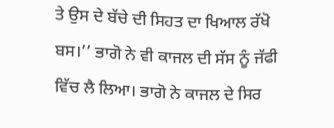ਤੇ ਉਸ ਦੇ ਬੱਚੇ ਦੀ ਸਿਹਤ ਦਾ ਖਿਆਲ ਰੱਖੋ ਬਸ।’’ ਭਾਗੋ ਨੇ ਵੀ ਕਾਜਲ ਦੀ ਸੱਸ ਨੂੰ ਜੱਫੀ ਵਿੱਚ ਲੈ ਲਿਆ। ਭਾਗੋ ਨੇ ਕਾਜਲ ਦੇ ਸਿਰ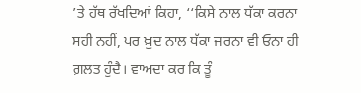’ਤੇ ਹੱਥ ਰੱਖਦਿਆਂ ਕਿਹਾ, ‘‘ਕਿਸੇ ਨਾਲ ਧੱਕਾ ਕਰਨਾ ਸਹੀ ਨਹੀਂ, ਪਰ ਖ਼ੁਦ ਨਾਲ ਧੱਕਾ ਜਰਨਾ ਵੀ ਓਨਾ ਹੀ ਗ਼ਲਤ ਹੁੰਦੈ। ਵਾਅਦਾ ਕਰ ਕਿ ਤੂੰ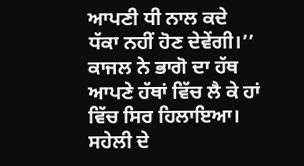ਆਪਣੀ ਧੀ ਨਾਲ ਕਦੇ ਧੱਕਾ ਨਹੀਂ ਹੋਣ ਦੇਵੇਂਗੀ।’’ ਕਾਜਲ ਨੇ ਭਾਗੋ ਦਾ ਹੱਥ ਆਪਣੇ ਹੱਥਾਂ ਵਿੱਚ ਲੈ ਕੇ ਹਾਂ ਵਿੱਚ ਸਿਰ ਹਿਲਾਇਆ। ਸਹੇਲੀ ਦੇ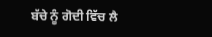ਬੱਚੇ ਨੂੰ ਗੋਦੀ ਵਿੱਚ ਲੈ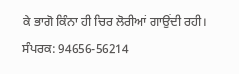ਕੇ ਭਾਗੋ ਕਿੰਨਾ ਹੀ ਚਿਰ ਲੋਰੀਆਂ ਗਾਉਂਦੀ ਰਹੀ।
ਸੰਪਰਕ: 94656-56214